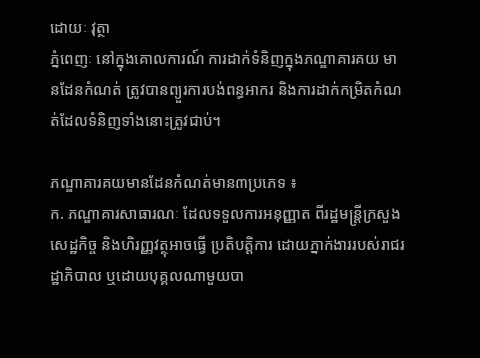ដោយៈ វុត្ថា
ភ្នំពេញៈ នៅក្នុងគោលការណ៍ ការដាក់ទំនិញក្នុងភណ្ឌាគារគយ មានដែនកំណត់ ត្រូវបានព្យួរការបង់ពន្ធអាករ និងការដាក់កម្រិតកំណត់ដែលទំនិញទាំងនោះត្រូវជាប់។

ភណ្ឌាគារគយមានដែនកំណត់មាន៣ប្រភេទ ៖
ក. ភណ្ឌាគារសាធារណៈ ដែលទទួលការអនុញ្ញាត ពីរដ្ឋមន្ត្រីក្រសួងសេដ្ឋកិច្ច និងហិរញ្ញវត្ថុអាចធ្វើ ប្រតិបត្តិការ ដោយភ្នាក់ងាររបស់រាជរដ្ឋាភិបាល ឬដោយបុគ្គលណាមួយបា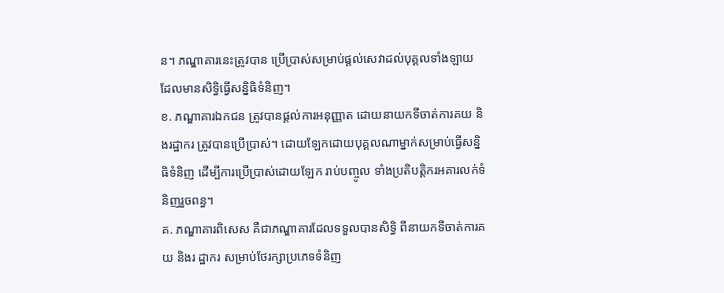ន។ ភណ្ឌាគារនេះត្រូវបាន ប្រើប្រាស់សម្រាប់ផ្តល់សេវាដល់បុគ្គលទាំងឡាយ ដែលមានសិទ្ធិធ្វើសន្និធិទំនិញ។
ខ. ភណ្ឌាគារឯកជន ត្រូវបានផ្តល់ការអនុញ្ញាត ដោយនាយកទីចាត់ការគយ និងរដ្ឋាករ ត្រូវបានប្រើប្រាស់។ ដោយឡែកដោយបុគ្គលណាម្នាក់សម្រាប់ធ្វើសន្និធិទំនិញ ដើម្បីការប្រើប្រាស់ដោយឡែក រាប់បញ្ចូល ទាំងប្រតិបត្តិករអគារលក់ទំនិញរួចពន្ធ។
គ. ភណ្ឌាគារពិសេស គឺជាភណ្ឌាគារដែលទទួលបានសិទ្ធិ ពីនាយកទីចាត់ការគយ និងរ ដ្ឋាករ សម្រាប់ថែរក្សាប្រភេទទំនិញ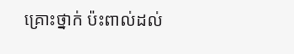គ្រោះថ្នាក់ ប៉ះពាល់ដល់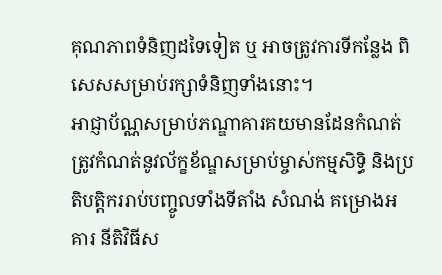គុណភាពទំនិញដទៃទៀត ឬ អាចត្រូវការទីកន្លែង ពិសេសសម្រាប់រក្សាទំនិញទាំងនោះ។
អាជ្ញាប័ណ្ណសម្រាប់ភណ្ឌាគារគយមានដែនកំណត់ ត្រូវកំណត់នូវល័ក្ខខ័ណ្ឌសម្រាប់ម្ចាស់កម្មសិទ្ធិ និងប្រតិបត្តិកររាប់បញ្ចូលទាំងទីតាំង សំណង់ គម្រោងអគារ នីតិវិធីស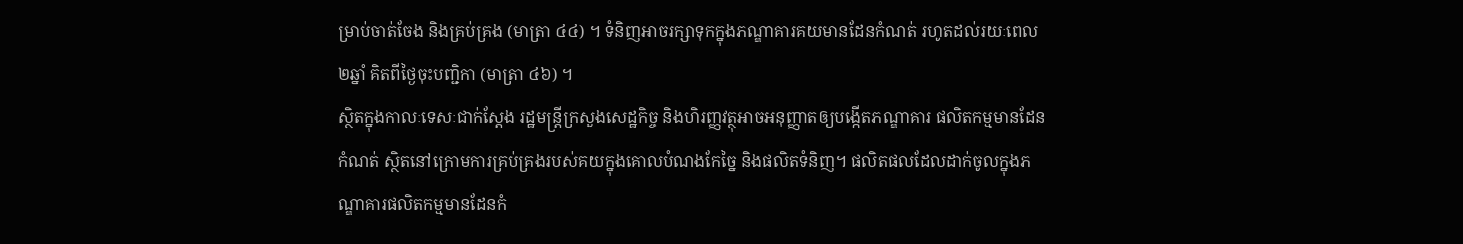ម្រាប់ចាត់ចែង និងគ្រប់គ្រង (មាត្រា ៤៤) ។ ទំនិញអាចរក្សាទុកក្នុងភណ្ឌាគារគយមានដែនកំណត់ រហូតដល់រយៈពេល២ឆ្នាំ គិតពីថ្ងៃចុះបញ្ជិកា (មាត្រា ៤៦) ។
ស្ថិតក្នុងកាលៈទេសៈជាក់ស្តែង រដ្ឋមន្ត្រីក្រសួងសេដ្ឋកិច្ច និងហិរញ្ញវត្ថុអាចអនុញ្ញាតឲ្យបង្កើតភណ្ឌាគារ ផលិតកម្មមានដែនកំណត់ ស្ថិតនៅក្រោមការគ្រប់គ្រងរបស់គយក្នុងគោលបំណងកែច្នៃ និងផលិតទំនិញ។ ផលិតផលដែលដាក់ចូលក្នុងភណ្ឌាគារផលិតកម្មមានដែនកំ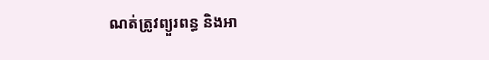ណត់ត្រូវព្យួរពន្ធ និងអា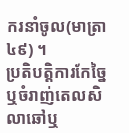ករនាំចូល(មាត្រា ៤៩) ។
ប្រតិបត្តិការកែច្នៃ ឬចំរាញ់តេលសិលាឆៅឬ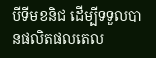បីទីមខនិជ ដើម្បីទទួលបានផលិតផលតេល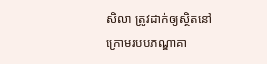សិលា ត្រូវដាក់ឲ្យស្ថិតនៅក្រោមរបបភណ្ឌាគា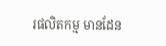រផលិតកម្ម មានដែន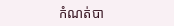កំណត់បា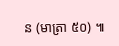ន (មាត្រា ៥០) ៕